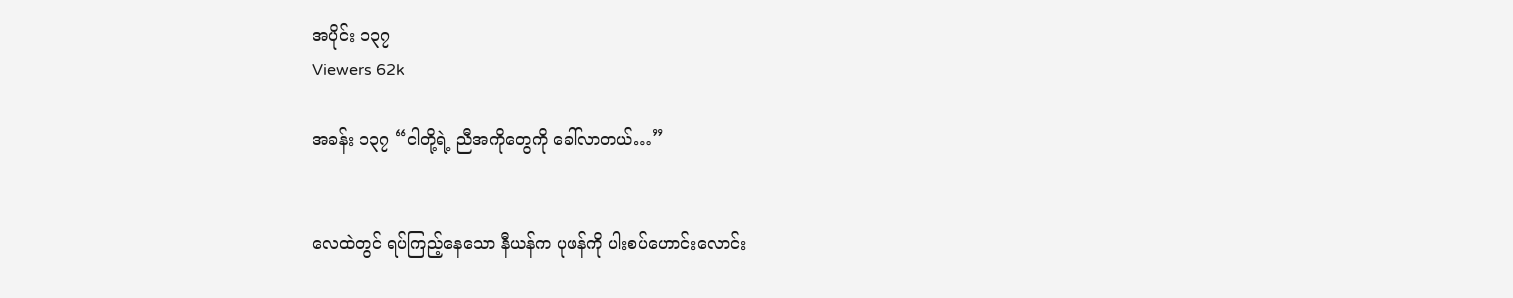အပိုင်း ၁၃၇
Viewers 62k

အခန်း ၁၃၇ “ငါတို့ရဲ့ ညီအကိုတွေကို ခေါ်လာတယ်…”


လေထဲတွင် ရပ်ကြည့်နေသော နီယန်က ပုဖန်ကို ပါးစပ်ဟောင်းလောင်း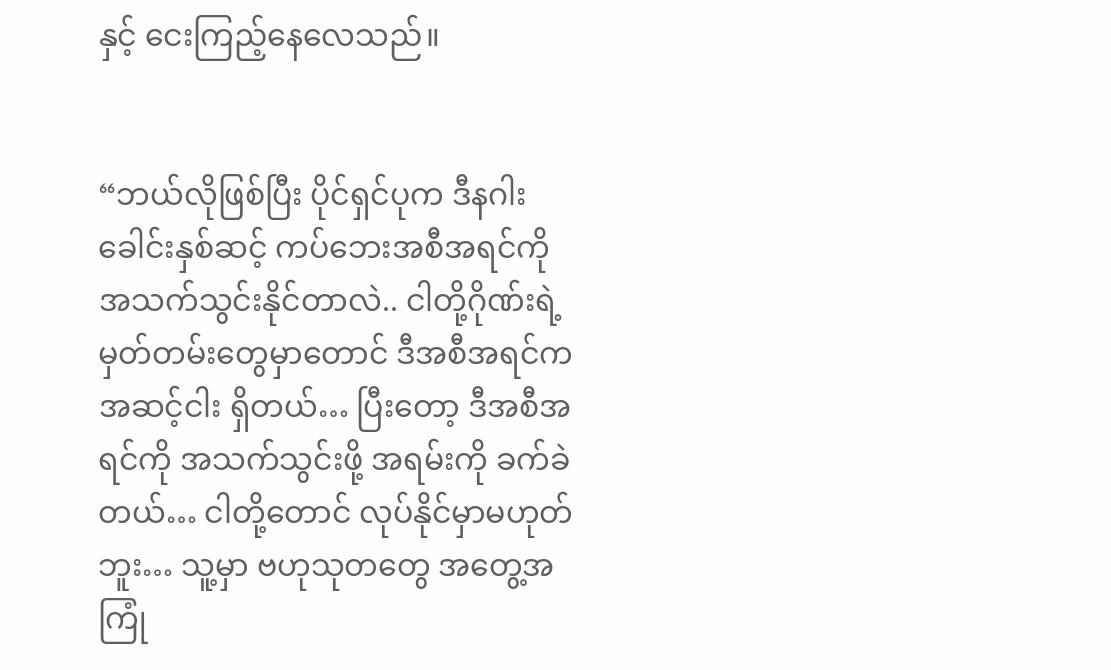နှင့် ငေးကြည့်နေလေသည်။


“ဘယ်လိုဖြစ်ပြီး ပိုင်ရှင်ပုက ဒီနဂါးခေါင်းနှစ်ဆင့် ကပ်ဘေးအစီအရင်ကို အသက်သွင်းနိုင်တာလဲ.. ငါတို့ဂိုဏ်းရဲ့ မှတ်တမ်းတွေမှာတောင် ဒီအစီအရင်က အဆင့်ငါး ရှိတယ်… ပြီးတော့ ဒီအစီအရင်ကို အသက်သွင်းဖို့ အရမ်းကို ခက်ခဲတယ်… ငါတို့တောင် လုပ်နိုင်မှာမဟုတ်ဘူး… သူ့မှာ ဗဟုသုတတွေ အတွေ့အကြုံ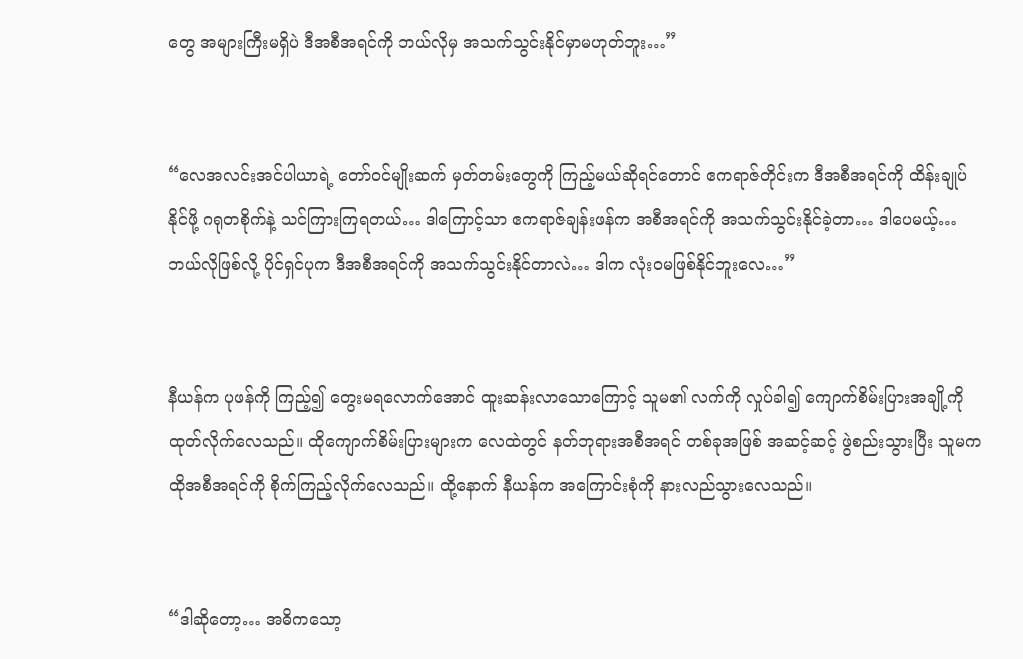တွေ အများကြီးမရှိပဲ ဒီအစီအရင်ကို ဘယ်လိုမှ အသက်သွင်းနိုင်မှာမဟုတ်ဘူး…”


“လေအလင်းအင်ပါယာရဲ့ တော်၀င်မျိုးဆက် မှတ်တမ်းတွေကို ကြည့်မယ်ဆိုရင်တောင် ဧကရာဇ်တိုင်းက ဒီအစီအရင်ကို ထိန်းချုပ်နိုင်ဖို့ ဂရုတစိုက်နဲ့ သင်ကြားကြရတယ်… ဒါကြောင့်သာ ဧကရာဇ်ချန်းဖန်က အစီအရင်ကို အသက်သွင်းနိုင်ခဲ့တာ… ဒါပေမယ့်… ဘယ်လိုဖြစ်လို့ ပိုင်ရှင်ပုက ဒီအစီအရင်ကို အသက်သွင်းနိုင်တာလဲ… ဒါက လုံး၀မဖြစ်နိုင်ဘူးလေ…”


နီယန်က ပုဖန်ကို ကြည့်၍ တွေးမရလောက်အောင် ထူးဆန်းလာသောကြောင့် သူမ၏ လက်ကို လှုပ်ခါ၍ ကျောက်စိမ်းပြားအချို့ကို ထုတ်လိုက်လေသည်။ ထိုကျောက်စိမ်းပြားများက လေထဲတွင် နတ်ဘုရားအစီအရင် တစ်ခုအဖြစ် အဆင့်ဆင့် ဖွဲစည်းသွားပြီး သူမက ထိုအစီအရင်ကို စိုက်ကြည့်လိုက်လေသည်။ ထို့နောက် နီယန်က အကြောင်းစုံကို နားလည်သွားလေသည်။


“ဒါဆိုတော့… အဓိကသော့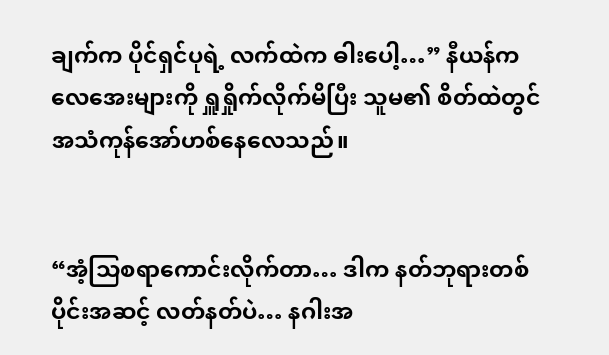ချက်က ပိုင်ရှင်ပုရဲ့ လက်ထဲက ဓါးပေါ့…” နီယန်က လေအေးများကို ရှူရှိုက်လိုက်မိပြီး သူမ၏ စိတ်ထဲတွင် အသံကုန်အော်ဟစ်နေလေသည်။


“အံ့သြစရာကောင်းလိုက်တာ… ဒါက နတ်ဘုရားတစ်ပိုင်းအဆင့် လတ်နတ်ပဲ… နဂါးအ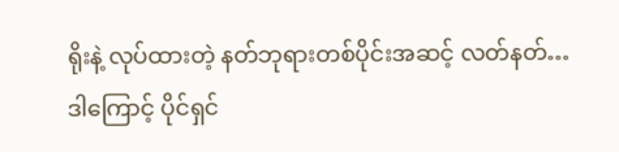ရိုးနဲ့ လုပ်ထားတဲ့ နတ်ဘုရားတစ်ပိုင်းအဆင့် လတ်နတ်… ဒါကြောင့် ပိုင်ရှင်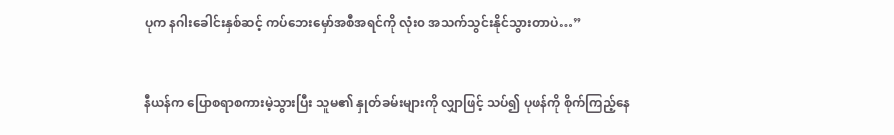ပုက နဂါးခေါင်းနှစ်ဆင့် ကပ်ဘေးမှော်အစီအရင်ကို လုံး၀ အသက်သွင်းနိုင်သွားတာပဲ…”


နီယန်က ပြောစရာစကားမဲ့သွားပြီး သူမ၏ နှုတ်ခမ်းများကို လျှာဖြင့် သပ်၍ ပုဖန်ကို စိုက်ကြည့်နေ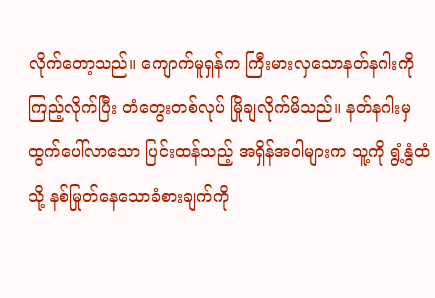လိုက်တော့သည်။ ကျောက်မူရှန်က ကြီးမားလှသောနတ်နဂါးကို ကြည့်လိုက်ပြီး တံတွေးတစ်လုပ် မြိုချလိုက်မိသည်။ နတ်နဂါးမှ ထွက်ပေါ်လာသော ပြင်းထန်သည့် အရှိန်အဝါများက သူ့ကို ရွံ့နွံထံသို့ နစ်မြုတ်နေသောခံစားချက်ကို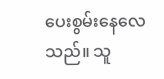ပေးစွမ်းနေလေသည်။ သူ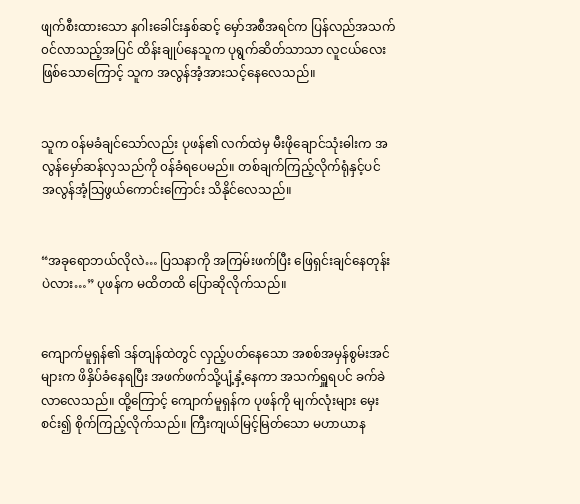ဖျက်စီးထားသော နဂါးခေါင်းနှစ်ဆင့် မှော်အစီအရင်က ပြန်လည်အသက်၀င်လာသည့်အပြင် ထိန်းချုပ်နေသူက ပုရွက်ဆိတ်သာသာ လူငယ်လေးဖြစ်သောကြောင့် သူက အလွန်အံ့အားသင့်နေလေသည်။


သူက ၀န်မခံချင်သော်လည်း ပုဖန်၏ လက်ထဲမှ မီးဖိုချောင်သုံးဓါးက အလွန်မှော်ဆန်လှသည်ကို ၀န်ခံရပေမည်။ တစ်ချက်ကြည့်လိုက်ရုံနှင့်ပင် အလွန်အံ့သြဖွယ်ကောင်းကြောင်း သိနိုင်လေသည်။


“အခုရောဘယ်လိုလဲ… ပြသနာကို အကြမ်းဖက်ပြီး ဖြေရှင်းချင်နေတုန်းပဲလား…” ပုဖန်က မထိတထိ ပြောဆိုလိုက်သည်။


ကျောက်မူရှန်၏ ဒန်တျန်ထဲတွင် လှည့်ပတ်နေသော အစစ်အမှန်စွမ်းအင်များက ဖိနှိပ်ခံနေရပြီး အဖက်ဖက်သို့ပျံ့နှံ့နေကာ အသက်ရှူရပင် ခက်ခဲလာလေသည်။ ထို့ကြောင့် ကျောက်မူရှန်က ပုဖန်ကို မျက်လုံးများ မှေးစင်း၍ စိုက်ကြည့်လိုက်သည်။ ကြီးကျယ်မြင့်မြတ်သော မဟာယာန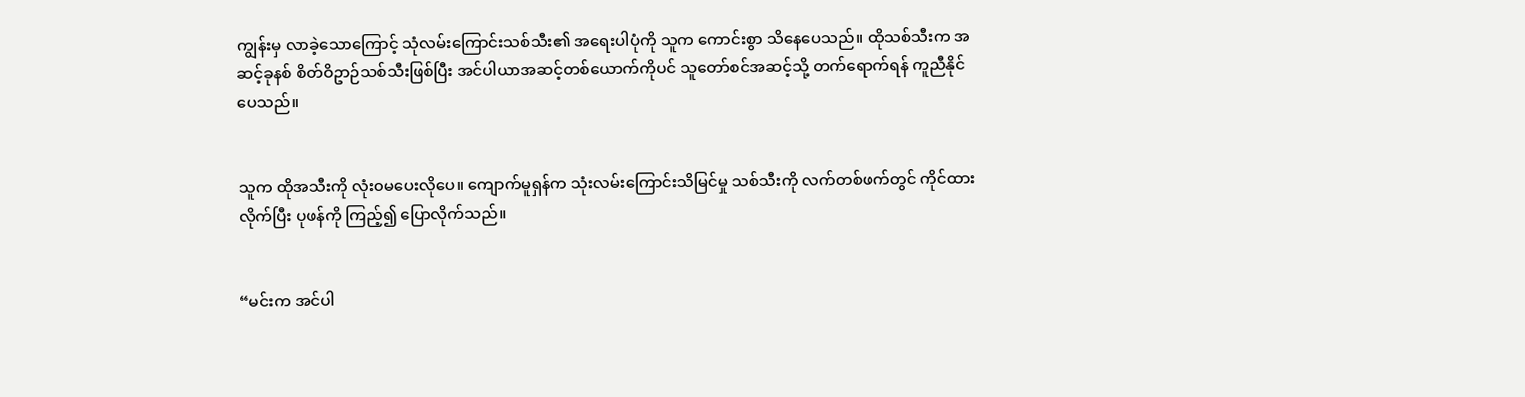ကျွန်းမှ လာခဲ့သောကြောင့် သုံလမ်းကြောင်းသစ်သီး၏ အရေးပါပုံကို သူက ကောင်းစွာ သိနေပေသည်။ ထိုသစ်သီးက အဆင့်ခုနစ် စိတ်ဝိဥာဉ်သစ်သီးဖြစ်ပြီး အင်ပါယာအဆင့်တစ်ယောက်ကိုပင် သူတော်စင်အဆင့်သို့ တက်ရောက်ရန် ကူညီနိုင်ပေသည်။


သူက ထိုအသီးကို လုံး၀မပေးလိုပေ။ ကျောက်မူရှန်က သုံးလမ်းကြောင်းသိမြင်မှု သစ်သီးကို လက်တစ်ဖက်တွင် ကိုင်ထားလိုက်ပြီး ပုဖန်ကို ကြည့်၍ ပြောလိုက်သည်။


“မင်းက အင်ပါ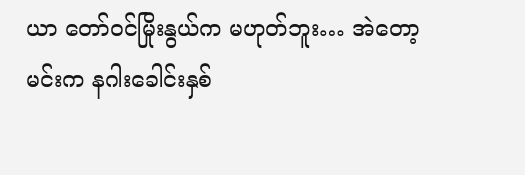ယာ တော်၀င်မြိုးနွယ်က မဟုတ်ဘူး… အဲတော့ မင်းက နဂါးခေါင်းနှစ်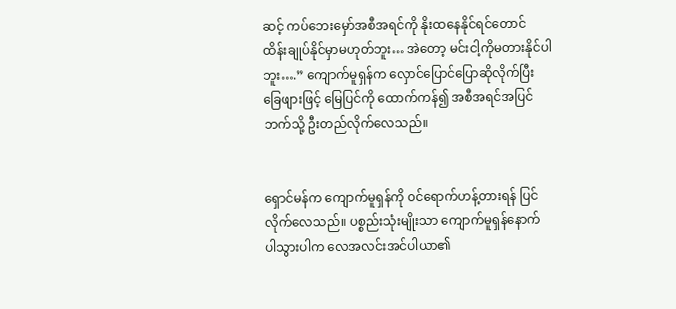ဆင့် ကပ်ဘေးမှော်အစီအရင်ကို နိုးထနေနိုင်ရင်တောင် ထိန်းချုပ်နိုင်မှာမဟုတ်ဘူး… အဲတော့ မင်းငါ့ကိုမတားနိုင်ပါဘူး….” ကျောက်မူရှန်က လှောင်ပြောင်ပြောဆိုလိုက်ပြီး ခြေဖျားဖြင့် မြေပြင်ကို ထောက်ကန်၍ အစီအရင်အပြင်ဘက်သို့ ဦးတည်လိုက်လေသည်။


ရှောင်မန်က ကျောက်မူရှန်ကို ၀င်ရောက်ဟန့်တားရန် ပြင်လိုက်လေသည်။ ပစ္စည်းသုံးမျိုးသာ ကျောက်မူရှန်နောက် ပါသွားပါက လေအလင်းအင်ပါယာ၏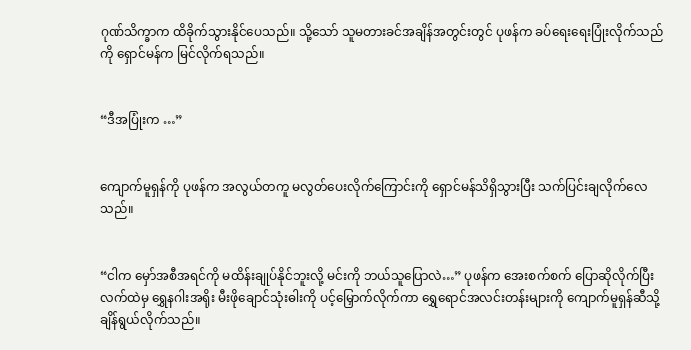ဂုဏ်သိက္ခာက ထိခိုက်သွားနိုင်ပေသည်။ သို့သော် သူမတားခင်အချိန်အတွင်းတွင် ပုဖန်က ခပ်ရေးရေးပြုံးလိုက်သည်ကို ရှောင်မန်က မြင်လိုက်ရသည်။


“ဒီအပြုံးက …”


ကျောက်မူရှန်ကို ပုဖန်က အလွယ်တကူ မလွတ်ပေးလိုက်ကြောင်းကို ရှောင်မန်သိရှိသွားပြီး သက်ပြင်းချလိုက်လေသည်။


“ငါက မှော်အစီအရင်ကို မထိန်းချုပ်နိုင်ဘူးလို့ မင်းကို ဘယ်သူပြောလဲ…” ပုဖန်က အေးစက်စက် ပြောဆိုလိုက်ပြီး လက်ထဲမှ ရွှေနဂါးအရိုး မီးဖိုချောင်သုံးဓါးကို ပင့်မြှောက်လိုက်ကာ ရွှေရောင်အလင်းတန်းများကို ကျောက်မူရှန်ဆီသို့ ချိန်ရွယ်လိုက်သည်။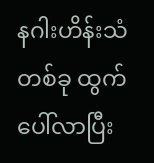နဂါးဟိန်းသံတစ်ခု ထွက်ပေါ်လာပြီး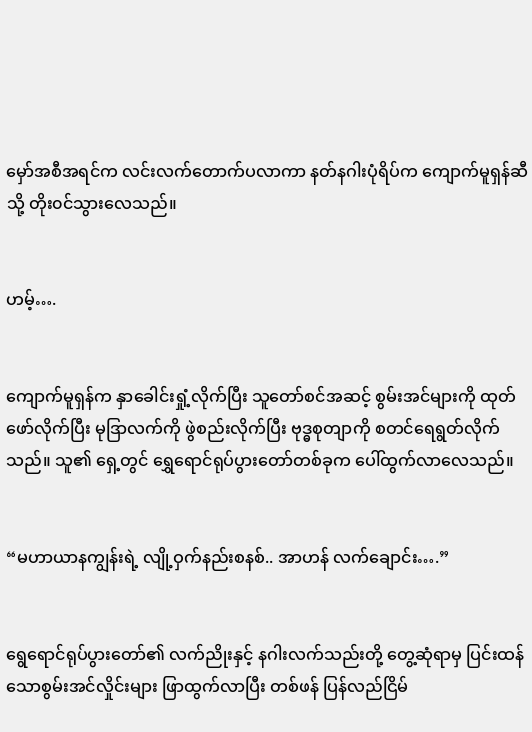မှော်အစီအရင်က လင်းလက်တောက်ပလာကာ နတ်နဂါးပုံရိပ်က ကျောက်မူရှန်ဆီသို့ တိုး၀င်သွားလေသည်။


ဟမ့်….


ကျောက်မူရှန်က နှာခေါင်းရှုံ့လိုက်ပြီး သူတော်စင်အဆင့် စွမ်းအင်များကို ထုတ်ဖော်လိုက်ပြီး မုဒြာလက်ကို ဖွဲစည်းလိုက်ပြီး ဗုဒ္ဓစုတျာကို စတင်ရေရွတ်လိုက်သည်။ သူ၏ ရှေ့တွင် ရွှေရောင်ရုပ်ပွားတော်တစ်ခုက ပေါ်ထွက်လာလေသည်။


“မဟာယာနကျွန်းရဲ့ လျို့ဝှက်နည်းစနစ်.. အာဟန် လက်ချောင်း….”


ရွေရောင်ရုပ်ပွားတော်၏ လက်ညိုးနှင့် နဂါးလက်သည်းတို့ တွေ့ဆုံရာမှ ပြင်းထန်သောစွမ်းအင်လှိုင်းများ ဖြာထွက်လာပြီး တစ်ဖန် ပြန်လည်ငြိမ်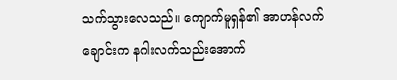သက်သွားလေသည်။ ကျောက်မူရှန်၏ အာဟန်လက်ချောင်းက နဂါးလက်သည်းအောက်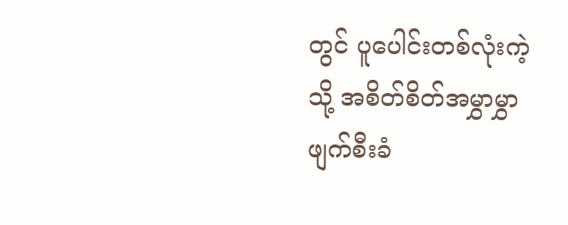တွင် ပူပေါင်းတစ်လုံးကဲ့သို့ အစိတ်စိတ်အမွှာမွှာ ဖျက်စီးခံ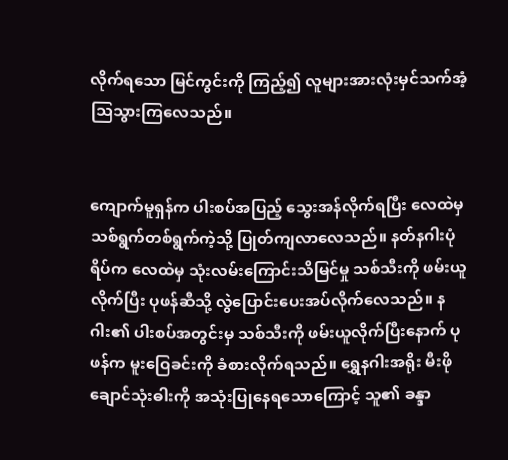လိုက်ရသော မြင်ကွင်းကို ကြည့်၍ လူများအားလုံးမှင်သက်အံ့သြသွားကြလေသည်။


ကျောက်မူရှန်က ပါးစပ်အပြည့် သွေးအန်လိုက်ရပြီး လေထဲမှ သစ်ရွက်တစ်ရွက်ကဲ့သို့ ပြုတ်ကျလာလေသည်။ နတ်နဂါးပုံရိပ်က လေထဲမှ သုံးလမ်းကြောင်းသိမြင်မှု သစ်သီးကို ဖမ်းယူလိုက်ပြီး ပုဖန်ဆီသို့ လွဲပြောင်းပေးအပ်လိုက်လေသည်။ နဂါး၏ ပါးစပ်အတွင်းမှ သစ်သီးကို ဖမ်းယူလိုက်ပြီးနောက် ပုဖန်က မူးဝြေခင်းကို ခံစားလိုက်ရသည်။ ရွှေနဂါးအရိုး မီးဖိုချောင်သုံးဓါးကို အသုံးပြုနေရသောကြောင့် သူ၏ ခန္ဒာ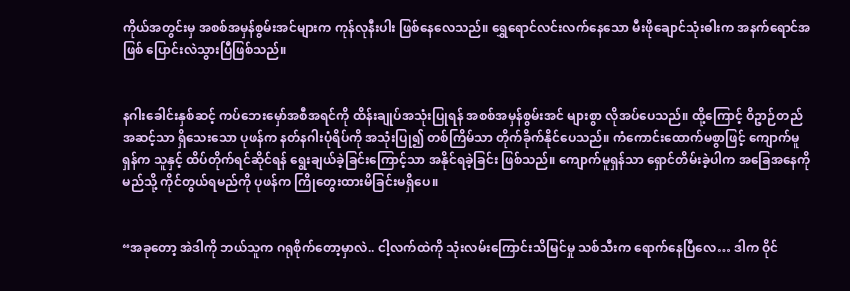ကိုယ်အတွင်းမှ အစစ်အမှန်စွမ်းအင်များက ကုန်လုနီးပါး ဖြစ်နေလေသည်။ ရွှေရောင်လင်းလက်နေသော မီးဖိုချောင်သုံးဓါးက အနက်ရောင်အဖြစ် ပြောင်းလဲသွားပြီဖြစ်သည်။


နဂါးခေါင်းနှစ်ဆင့် ကပ်ဘေးမှော်အစီအရင်ကို ထိန်းချုပ်အသုံးပြုရန် အစစ်အမှန်စွမ်းအင် များစွာ လိုအပ်ပေသည်။ ထို့ကြောင့် ဝိဥာဉ်တည်အဆင့်သာ ရှိသေးသော ပုဖန်က နတ်နဂါးပုံရိပ်ကို အသုံးပြု၍ တစ်ကြိမ်သာ တိုက်ခိုက်နိုင်ပေသည်။ ကံကောင်းထောက်မစွာဖြင့် ကျောက်မူရှန်က သူနှင့် ထိပ်တိုက်ရင်ဆိုင်ရန် ရွေးချယ်ခဲ့ခြင်းကြောင့်သာ အနိုင်ရခဲ့ခြင်း ဖြစ်သည်။ ကျောက်မူရှန်သာ ရှောင်တိမ်းခဲ့ပါက အခြေအနေကို မည်သို့ ကိုင်တွယ်ရမည်ကို ပုဖန်က ကြိုတွေးထားမိခြင်းမရှိပေ။


“အခုတော့ အဲဒါကို ဘယ်သူက ဂရုစိုက်တော့မှာလဲ.. ငါ့လက်ထဲကို သုံးလမ်းကြောင်းသိမြင်မှု သစ်သီးက ရောက်နေပြီလေ… ဒါက ဝိုင်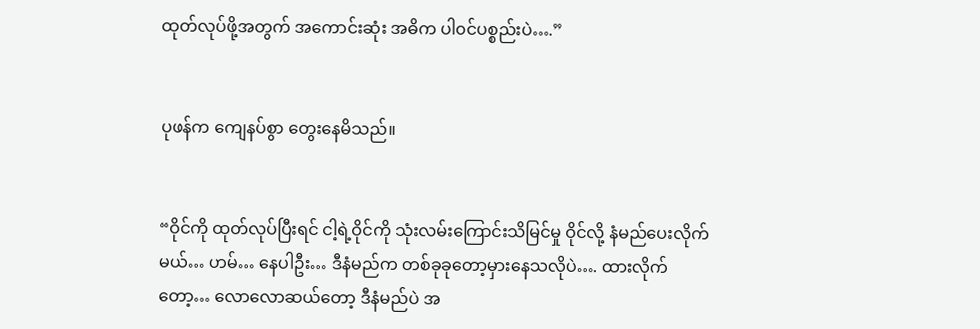ထုတ်လုပ်ဖို့အတွက် အကောင်းဆုံး အဓိက ပါ၀င်ပစ္စည်းပဲ….”


ပုဖန်က ကျေနပ်စွာ တွေးနေမိသည်။


“ဝိုင်ကို ထုတ်လုပ်ပြီးရင် ငါ့ရဲ့ဝိုင်ကို သုံးလမ်းကြောင်းသိမြင်မှု ဝိုင်လို့ နံမည်ပေးလိုက်မယ်… ဟမ်… နေပါဦး… ဒီနံမည်က တစ်ခုခုတော့မှားနေသလိုပဲ…. ထားလိုက်တော့… လောလောဆယ်တော့ ဒီနံမည်ပဲ အ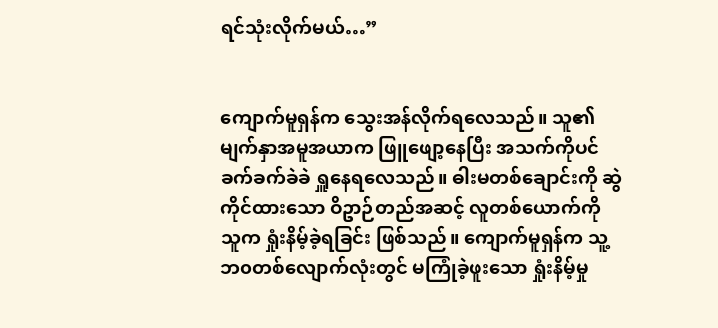ရင်သုံးလိုက်မယ်…”


ကျောက်မူရှန်က သွေးအန်လိုက်ရလေသည်။ သူ၏ မျက်နှာအမူအယာက ဖြူဖျော့နေပြီး အသက်ကိုပင် ခက်ခက်ခဲခဲ ရှူနေရလေသည်။ ဓါးမတစ်ချောင်းကို ဆွဲကိုင်ထားသော ဝိဥာဉ်တည်အဆင့် လူတစ်ယောက်ကို သူက ရှုံးနိမ့်ခဲ့ရခြင်း ဖြစ်သည်။ ကျောက်မူရှန်က သူ့ဘ၀တစ်လျောက်လုံးတွင် မကြုံခဲ့ဖူးသော ရှုံးနိမ့်မှု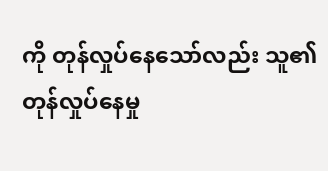ကို တုန်လှုပ်နေသော်လည်း သူ၏ တုန်လှုပ်နေမှု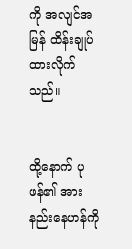ကို အလျင်အမြန် ထိန်းချုပ်ထားလိုက်သည်။


ထို့နောက် ပုဖန်၏ အားနည်းနေဟန်ကို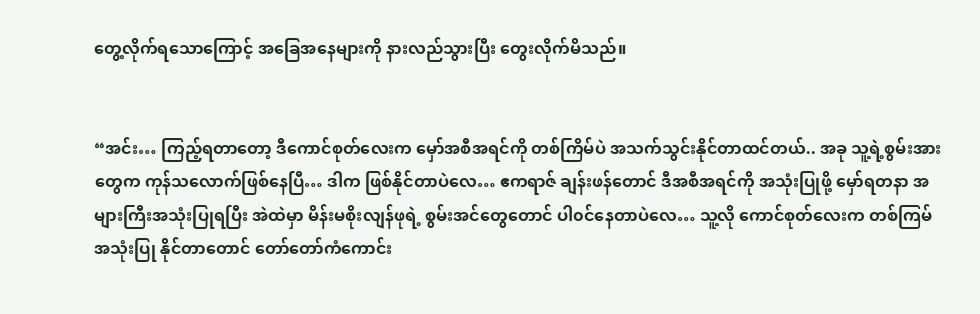တွေ့လိုက်ရသောကြောင့် အခြေအနေများကို နားလည်သွားပြီး တွေးလိုက်မိသည်။


“အင်း… ကြည့်ရတာတော့ ဒီကောင်စုတ်လေးက မှော်အစီအရင်ကို တစ်ကြိမ်ပဲ အသက်သွင်းနိုင်တာထင်တယ်.. အခု သူ့ရဲ့စွမ်းအားတွေက ကုန်သလောက်ဖြစ်နေပြီ… ဒါက ဖြစ်နိုင်တာပဲလေ… ဧကရာဇ် ချန်းဖန်တောင် ဒီအစီအရင်ကို အသုံးပြုဖို့ မှော်ရတနာ အများကြီးအသုံးပြုရပြီး အဲထဲမှာ မိန်းမစိုးလျန်ဖုရဲ့ စွမ်းအင်တွေတောင် ပါ၀င်နေတာပဲလေ… သူ့လို ကောင်စုတ်လေးက တစ်ကြမ်အသုံးပြု နိုင်တာတောင် တော်တော်ကံကောင်း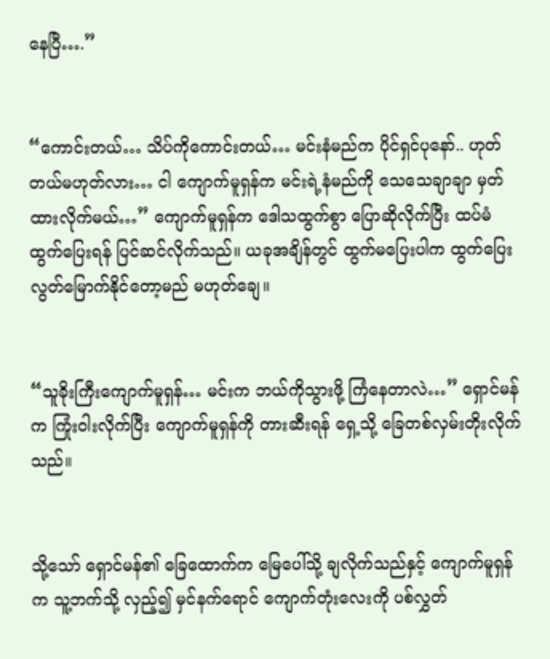နေပြီ….”


“ကောင်းတယ်… သိပ်ကိုကောင်းတယ်… မင်းနံမည်က ပိုင်ရှင်ပုနော်.. ဟုတ်တယ်မဟုတ်လား… ငါ ကျောက်မူရှန်က မင်းရဲ့နံမည်ကို သေသေချာချာ မှတ်ထားလိုက်မယ်…” ကျောက်မူရှန်က ဒေါသထွက်စွာ ပြောဆိုလိုက်ပြီး ထပ်မံထွက်ပြေးရန် ပြင်ဆင်လိုက်သည်။ ယခုအချိန်တွင် ထွက်မပြေးပါက ထွက်ပြေးလွတ်မြောက်နိုင်တော့မည် မဟုတ်ချေ။


“သူခိုးကြီးကျောက်မူရှန်… မင်းက ဘယ်ကိုသွားဖို့ ကြံနေတာလဲ…” ရှောင်မန်က ကြုံးဝါးလိုက်ပြီး ကျောက်မူရှန်ကို တားဆီးရန် ရှေ့သို့ ခြေတစ်လှမ်းတိုးလိုက်သည်။


သို့သော် ရှောင်မန်၏ ခြေထောက်က မြေပေါ်သို့ ချလိုက်သည်နှင့် ကျောက်မူရှန်က သူ့ဘက်သို့ လှည့်၍ မှင်နက်ရောင် ကျောက်တုံးလေးကို ပစ်လွှတ်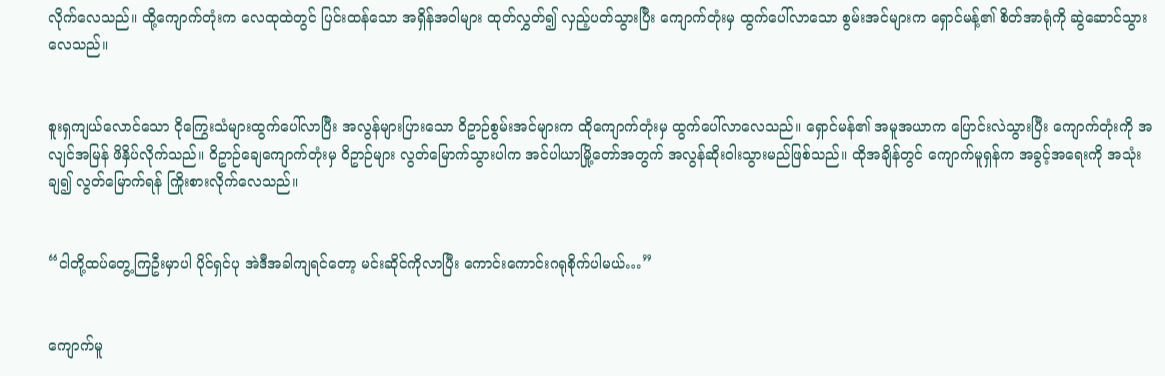လိုက်လေသည်။ ထို့ကျောက်တုံးက လေထုထဲတွင် ပြင်းထန်သော အရှိန်အဝါများ ထုတ်လွှတ်၍ လှည့်ပတ်သွားပြီး ကျောက်တုံးမှ ထွက်ပေါ်လာသော စွမ်းအင်များက ရှောင်မန့်၏ စိတ်အာရုံကို ဆွဲဆောင်သွားလေသည်။


စူးရှကျယ်လောင်သော ငိုကြွေးသံများထွက်ပေါ်လာပြီး အလွန်များပြားသော ဝိဥာဉ်စွမ်းအင်များက ထိုကျောက်တုံးမှ ထွက်ပေါ်လာလေသည်။ ရှောင်မန်၏ အမူအယာက ပြောင်းလဲသွားပြီး ကျောက်တုံးကို အလျင်အမြန် ဖိနှိပ်လိုက်သည်။ ဝိဥာဉ်ချေကျောက်တုံးမှ ဝိဥာဉ်များ လွတ်မြောက်သွားပါက အင်ပါယာမြို့တော်အတွက် အလွန်ဆိုးဝါးသွားမည်ဖြစ်သည်။ ထိုအချိန်တွင် ကျောက်မူရှန်က အခွင့်အရေးကို အသုံးချ၍ လွတ်မြောက်ရန် ကြိုးစားလိုက်လေသည်။


“ငါတို့ထပ်တွေ့ကြဦးမှာပါ ပိုင်ရှင်ပု အဲဒီအခါကျရင်တော့ မင်းဆိုင်ကိုလာပြီး ကောင်းကောင်းဂရုစိုက်ပါမယ်…”


ကျောက်မူ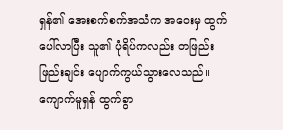ရှန်၏ အေးစက်စက်အသံက အဝေးမှ ထွက်ပေါ်လာပြီး သူ၏ ပုံရိပ်ကလည်း တဖြည်းဖြည်းချင်း ပျောက်ကွယ်သွားလေသည်။ ကျောက်မူရှန် ထွက်ခွာ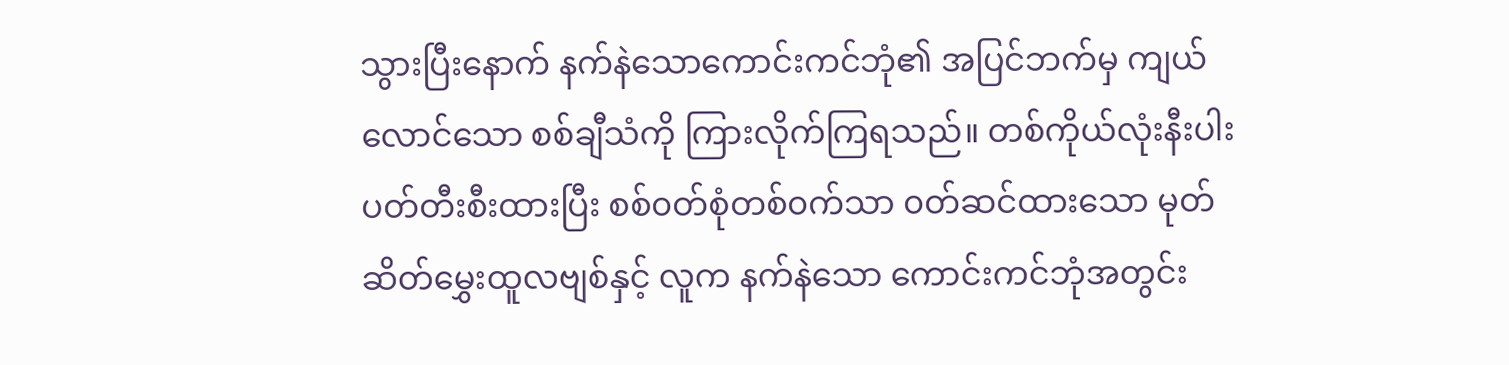သွားပြီးနောက် နက်နဲသောကောင်းကင်ဘုံ၏ အပြင်ဘက်မှ ကျယ်လောင်သော စစ်ချီသံကို ကြားလိုက်ကြရသည်။ တစ်ကိုယ်လုံးနီးပါး ပတ်တီးစီးထားပြီး စစ်၀တ်စုံတစ်၀က်သာ ၀တ်ဆင်ထားသော မုတ်ဆိတ်မွှေးထူလဗျစ်နှင့် လူက နက်နဲသော ကောင်းကင်ဘုံအတွင်း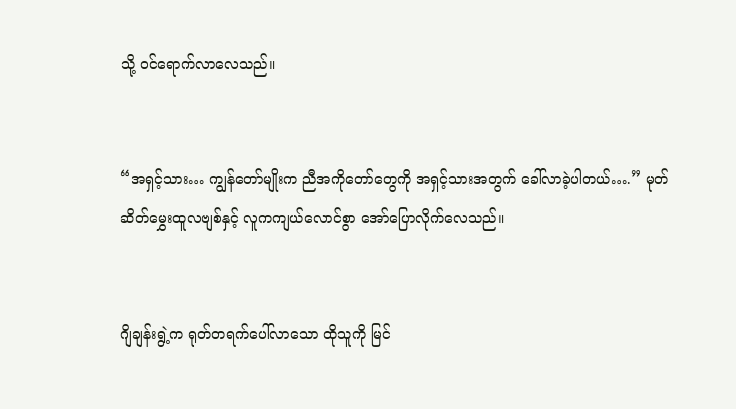သို့ ၀င်ရောက်လာလေသည်။


“အရှင့်သား… ကျွန်တော်မျိုးက ညီအကိုတော်တွေကို အရှင့်သားအတွက် ခေါ်လာခဲ့ပါတယ်….” မုတ်ဆိတ်မွှေးထူလဗျစ်နှင့် လူကကျယ်လောင်စွာ အော်ပြောလိုက်လေသည်။


ဂျိချန်းရွဲ့က ရုတ်တရက်ပေါ်လာသော ထိုသူကို မြင်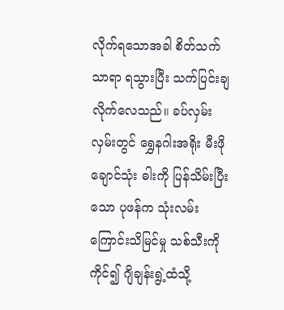လိုက်ရသောအခါ စိတ်သက်သာရာ ရသွားပြီး သက်ပြင်းချလိုက်လေသည်။ ခပ်လှမ်းလှမ်းတွင် ရွှေနဂါးအရိုး မီးဖိုချောင်သုံး ဓါးကို ပြန်သိမ်းပြီးသော ပုဖန်က သုံးလမ်းကြောင်းသိမြင်မှု သစ်သီးကို ကိုင်၍ ဂျိချန်းရွဲ့ထံသို့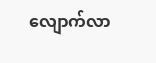လျောက်လာ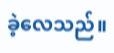ခဲ့လေသည်။